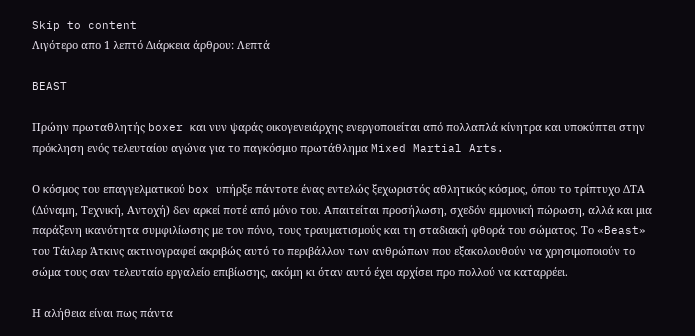Skip to content
Λιγότερο απο 1 λεπτό Διάρκεια άρθρου: Λεπτά

BEAST

Πρώην πρωταθλητής boxer και νυν ψαράς οικογενειάρχης ενεργοποιείται από πολλαπλά κίνητρα και υποκύπτει στην πρόκληση ενός τελευταίου αγώνα για το παγκόσμιο πρωτάθλημα Mixed Martial Arts.

Ο κόσμος του επαγγελματικού box υπήρξε πάντοτε ένας εντελώς ξεχωριστός αθλητικός κόσμος, όπου το τρίπτυχο ΔΤΑ (Δύναμη, Τεχνική, Αντοχή) δεν αρκεί ποτέ από μόνο του. Απαιτείται προσήλωση, σχεδόν εμμονική πώρωση, αλλά και μια παράξενη ικανότητα συμφιλίωσης με τον πόνο, τους τραυματισμούς και τη σταδιακή φθορά του σώματος. Το «Beast» του Τάιλερ Άτκινς ακτινογραφεί ακριβώς αυτό το περιβάλλον των ανθρώπων που εξακολουθούν να χρησιμοποιούν το σώμα τους σαν τελευταίο εργαλείο επιβίωσης, ακόμη κι όταν αυτό έχει αρχίσει προ πολλού να καταρρέει.

Η αλήθεια είναι πως πάντα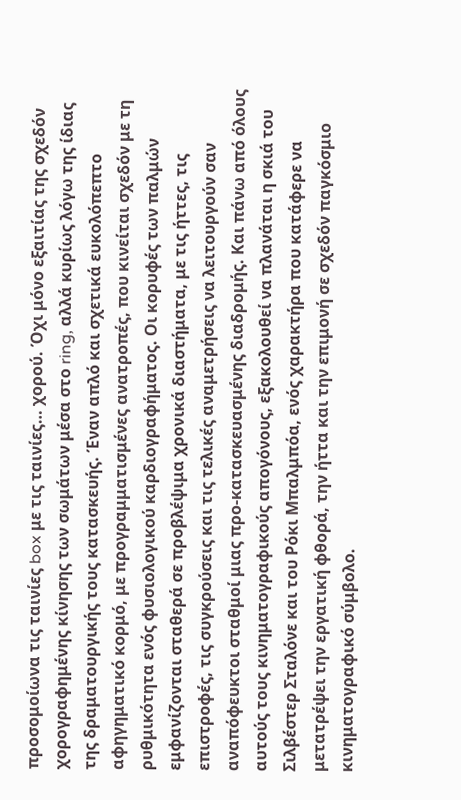προσομοίωνα τις ταινίες box με τις ταινίες… χορού. Όχι μόνο εξαιτίας της σχεδόν χορογραφημένης κίνησης των σωμάτων μέσα στο ring, αλλά κυρίως λόγω της ίδιας της δραματουργικής τους κατασκευής. Έναν απλό και σχετικά ευκολόπεπτο αφηγηματικό κορμό, με προγραμματισμένες ανατροπές, που κινείται σχεδόν με τη ρυθμικότητα ενός φυσιολογικού καρδιογραφήματος. Οι κορυφές των παλμών εμφανίζονται σταθερά σε προβλέψιμα χρονικά διαστήματα, με τις ήττες, τις επιστροφές, τις συγκρούσεις και τις τελικές αναμετρήσεις να λειτουργούν σαν αναπόφευκτοι σταθμοί μιας προ-κατασκευασμένης διαδρομής. Και πάνω από όλους αυτούς τους κινηματογραφικούς απογόνους, εξακολουθεί να πλανάται η σκιά του Σιλβέστερ Σταλόνε και του Ρόκι Μπαλμπόα, ενός χαρακτήρα που κατάφερε να μετατρέψει την εργατική φθορά, την ήττα και την επιμονή σε σχεδόν παγκόσμιο κινηματογραφικό σύμβολο.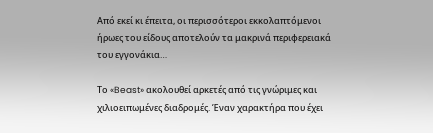Από εκεί κι έπειτα, οι περισσότεροι εκκολαπτόμενοι ήρωες του είδους αποτελούν τα μακρινά περιφερειακά του εγγονάκια…

Το «Beast» ακολουθεί αρκετές από τις γνώριμες και χιλιοειπωμένες διαδρομές. Έναν χαρακτήρα που έχει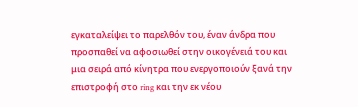εγκαταλείψει το παρελθόν του, έναν άνδρα που προσπαθεί να αφοσιωθεί στην οικογένειά του και μια σειρά από κίνητρα που ενεργοποιούν ξανά την επιστροφή στο ring και την εκ νέου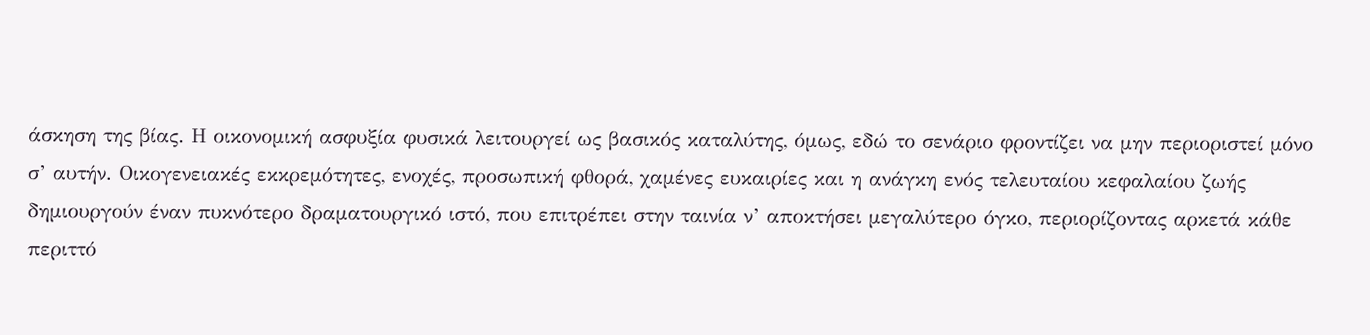άσκηση της βίας. Η οικονομική ασφυξία φυσικά λειτουργεί ως βασικός καταλύτης, όμως, εδώ το σενάριο φροντίζει να μην περιοριστεί μόνο σ’ αυτήν. Οικογενειακές εκκρεμότητες, ενοχές, προσωπική φθορά, χαμένες ευκαιρίες και η ανάγκη ενός τελευταίου κεφαλαίου ζωής δημιουργούν έναν πυκνότερο δραματουργικό ιστό, που επιτρέπει στην ταινία ν’ αποκτήσει μεγαλύτερο όγκο, περιορίζοντας αρκετά κάθε περιττό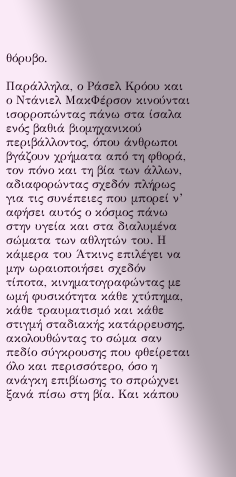θόρυβο.

Παράλληλα, ο Ράσελ Κρόου και ο Ντάνιελ ΜακΦέρσον κινούνται ισορροπώντας πάνω στα ίσαλα ενός βαθιά βιομηχανικού περιβάλλοντος, όπου άνθρωποι βγάζουν χρήματα από τη φθορά, τον πόνο και τη βία των άλλων, αδιαφορώντας σχεδόν πλήρως για τις συνέπειες που μπορεί ν’ αφήσει αυτός ο κόσμος πάνω στην υγεία και στα διαλυμένα σώματα των αθλητών του. Η κάμερα του Άτκινς επιλέγει να μην ωραιοποιήσει σχεδόν τίποτα, κινηματογραφώντας με ωμή φυσικότητα κάθε χτύπημα, κάθε τραυματισμό και κάθε στιγμή σταδιακής κατάρρευσης, ακολουθώντας το σώμα σαν πεδίο σύγκρουσης που φθείρεται όλο και περισσότερο, όσο η ανάγκη επιβίωσης το σπρώχνει ξανά πίσω στη βία. Και κάπου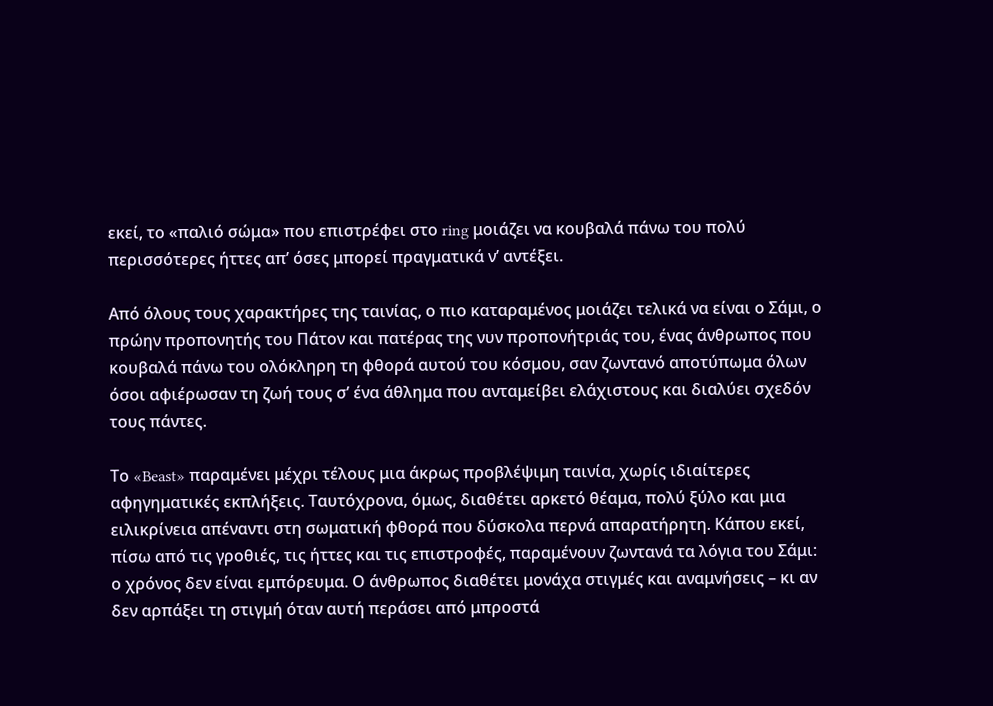εκεί, το «παλιό σώμα» που επιστρέφει στο ring μοιάζει να κουβαλά πάνω του πολύ περισσότερες ήττες απ’ όσες μπορεί πραγματικά ν’ αντέξει.

Από όλους τους χαρακτήρες της ταινίας, ο πιο καταραμένος μοιάζει τελικά να είναι ο Σάμι, ο πρώην προπονητής του Πάτον και πατέρας της νυν προπονήτριάς του, ένας άνθρωπος που κουβαλά πάνω του ολόκληρη τη φθορά αυτού του κόσμου, σαν ζωντανό αποτύπωμα όλων όσοι αφιέρωσαν τη ζωή τους σ’ ένα άθλημα που ανταμείβει ελάχιστους και διαλύει σχεδόν τους πάντες.

Το «Beast» παραμένει μέχρι τέλους μια άκρως προβλέψιμη ταινία, χωρίς ιδιαίτερες αφηγηματικές εκπλήξεις. Ταυτόχρονα, όμως, διαθέτει αρκετό θέαμα, πολύ ξύλο και μια ειλικρίνεια απέναντι στη σωματική φθορά που δύσκολα περνά απαρατήρητη. Κάπου εκεί, πίσω από τις γροθιές, τις ήττες και τις επιστροφές, παραμένουν ζωντανά τα λόγια του Σάμι: ο χρόνος δεν είναι εμπόρευμα. Ο άνθρωπος διαθέτει μονάχα στιγμές και αναμνήσεις – κι αν δεν αρπάξει τη στιγμή όταν αυτή περάσει από μπροστά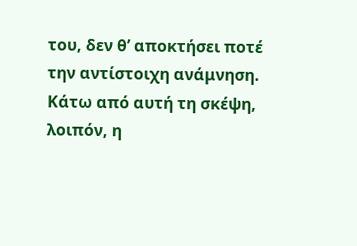του, δεν θ’ αποκτήσει ποτέ την αντίστοιχη ανάμνηση. Κάτω από αυτή τη σκέψη, λοιπόν, η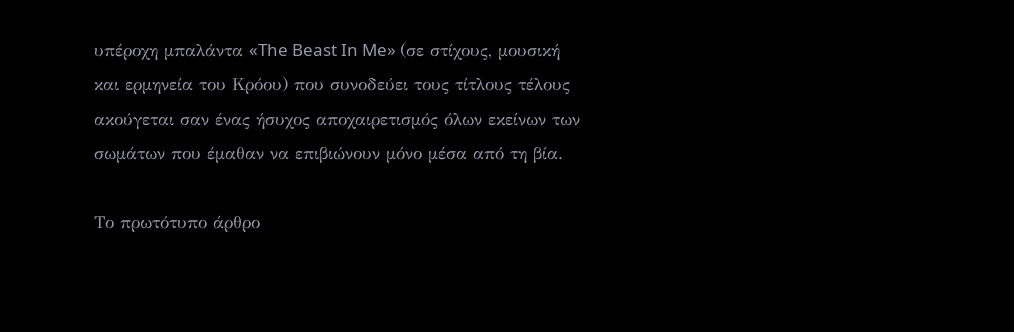υπέροχη μπαλάντα «The Beast In Me» (σε στίχους, μουσική και ερμηνεία του Κρόου) που συνοδεύει τους τίτλους τέλους ακούγεται σαν ένας ήσυχος αποχαιρετισμός όλων εκείνων των σωμάτων που έμαθαν να επιβιώνουν μόνο μέσα από τη βία.

Το πρωτότυπο άρθρο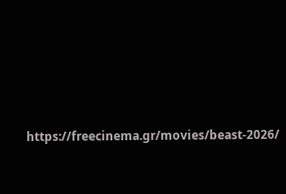https://freecinema.gr/movies/beast-2026/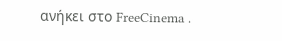ανήκει στο FreeCinema .